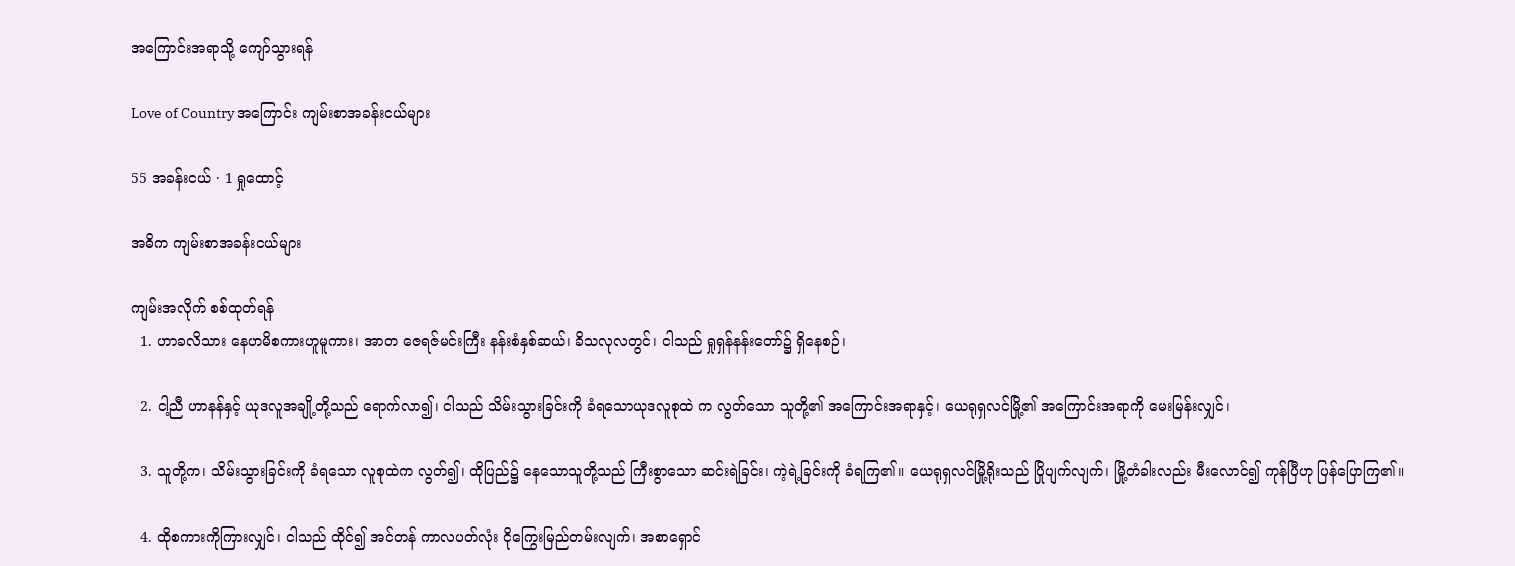အကြောင်းအရာသို့ ကျော်သွားရန်

Love of Country အကြောင်း ကျမ်းစာအခန်းငယ်များ

55 အခန်းငယ် · 1 ရှုထောင့်

အဓိက ကျမ်းစာအခန်းငယ်များ

ကျမ်းအလိုက် စစ်ထုတ်ရန်
  1. ဟာခလိသား နေဟမိစကားဟူမူကား၊ အာတ ဇေရဇ်မင်းကြီး နန်းစံနှစ်ဆယ်၊ ခိသလုလတွင်၊ ငါသည် ရှုရှန်နန်းတော်၌ ရှိနေစဉ်၊

  2. ငါ့ညီ ဟာနန်နှင့် ယုဒလူအချို့တို့သည် ရောက်လာ၍၊ ငါသည် သိမ်းသွားခြင်းကို ခံရသောယုဒလူစုထဲ က လွတ်သော သူတို့၏ အကြောင်းအရာနှင့်၊ ယေရုရှလင်မြို့၏ အကြောင်းအရာကို မေးမြန်းလျှင်၊

  3. သူတို့က၊ သိမ်းသွားခြင်းကို ခံရသော လူစုထဲက လွတ်၍၊ ထိုပြည်၌ နေသောသူတို့သည် ကြီးစွာသော ဆင်းရဲခြင်း၊ ကဲ့ရဲ့ခြင်းကို ခံရကြ၏။ ယေရုရှလင်မြို့ရိုးသည် ပြိုပျက်လျက်၊ မြို့တံခါးလည်း မီးလောင်၍ ကုန်ပြီဟု ပြန်ပြောကြ၏။

  4. ထိုစကားကိုကြားလျှင်၊ ငါသည် ထိုင်၍ အင်တန် ကာလပတ်လုံး ငိုကြွေးမြည်တမ်းလျက်၊ အစာရှောင်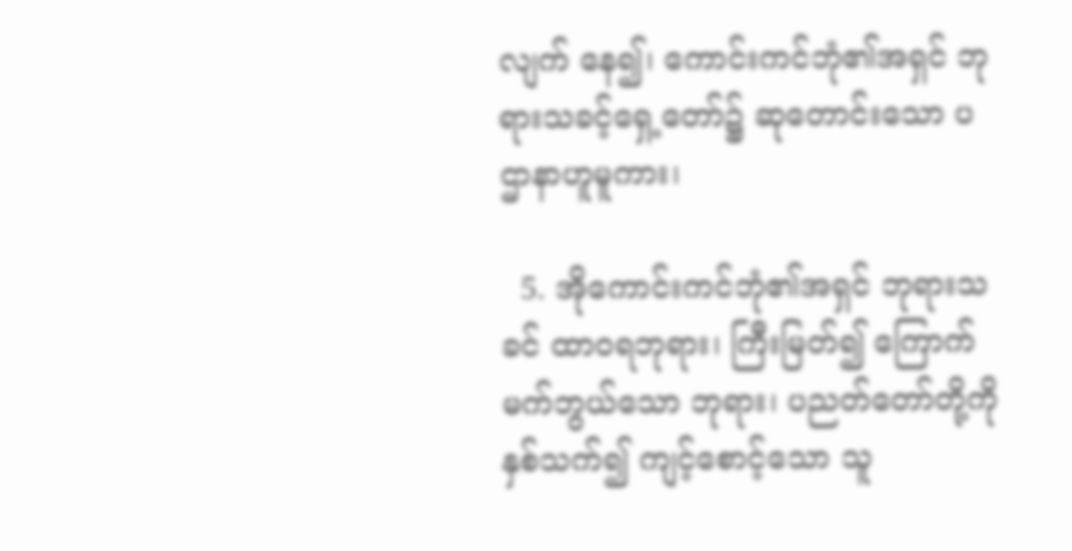လျက် နေ၍၊ ကောင်းကင်ဘုံ၏အရှင် ဘုရားသခင့်ရှေ့တော်၌ ဆုတောင်းသော ပဌာနာဟူမူကား၊

  5. အိုကောင်းကင်ဘုံ၏အရှင် ဘုရားသခင် ထာဝရဘုရား၊ ကြီးမြတ်၍ ကြောက်မက်ဘွယ်သော ဘုရား၊ ပညတ်တော်တို့ကို နှစ်သက်၍ ကျင့်စောင့်သော သူ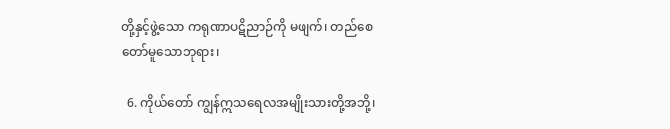တို့နှင့်ဖွဲ့သော ကရုဏာပဋိညာဉ်ကို မဖျက်၊ တည်စေ တော်မူသောဘုရား၊

  6. ကိုယ်တော် ကျွန်ဣသရေလအမျိုးသားတို့အဘို့၊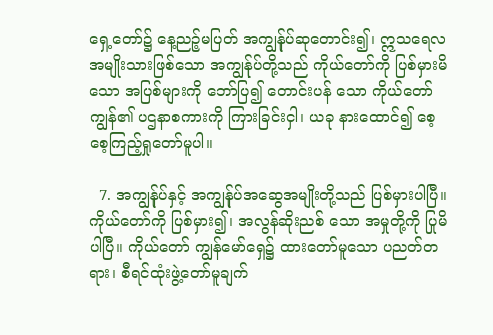ရှေ့တော်၌ နေ့ညဉ့်မပြတ် အကျွန်ုပ်ဆုတောင်း၍၊ ဣသရေလအမျိုးသားဖြစ်သော အကျွန်ုပ်တို့သည် ကိုယ်တော်ကို ပြစ်မှားမိသော အပြစ်များကို ဘော်ပြ၍ တောင်းပန် သော ကိုယ်တော်ကျွန်၏ ပဌနာစကားကို ကြားခြင်းငှါ၊ ယခု နားထောင်၍ စေ့စေ့ကြည့်ရှုတော်မူပါ။

  7. အကျွန်ုပ်နှင့် အကျွန်ုပ်အဆွေအမျိုးတို့သည် ပြစ်မှားပါပြီ။ ကိုယ်တော်ကို ပြစ်မှား၍၊ အလွန်ဆိုးညစ် သော အမှုတို့ကို ပြုမိပါပြီ။ ကိုယ်တော် ကျွန်မော်ရှေ၌ ထားတော်မူသော ပညတ်တရား၊ စီရင်ထုံးဖွဲ့တော်မူချက်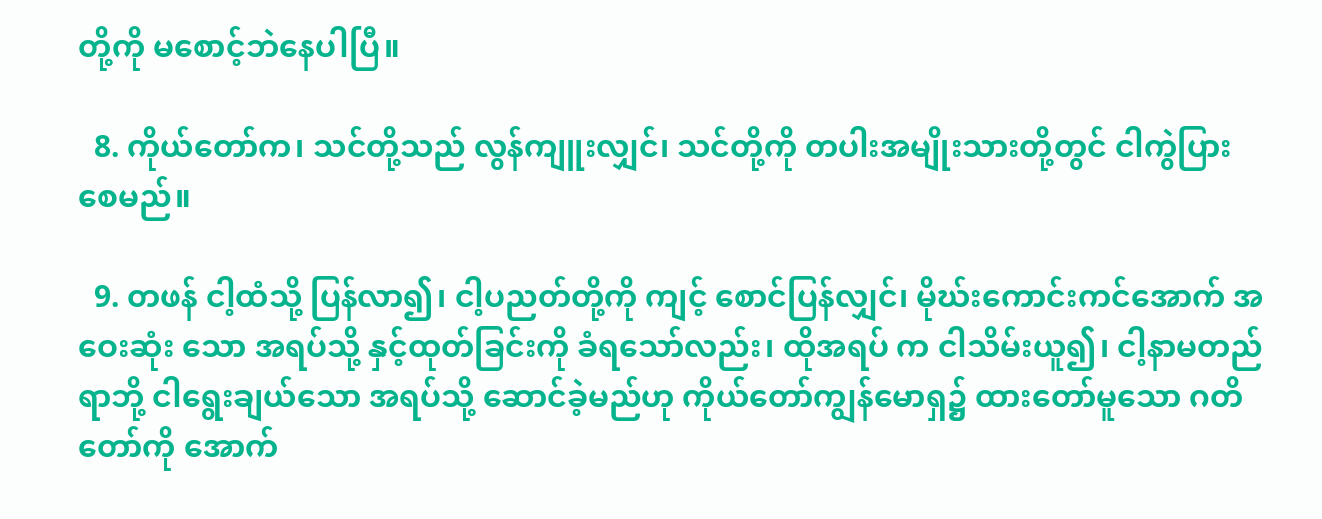တို့ကို မစောင့်ဘဲနေပါပြီ။

  8. ကိုယ်တော်က၊ သင်တို့သည် လွန်ကျူးလျှင်၊ သင်တို့ကို တပါးအမျိုးသားတို့တွင် ငါကွဲပြားစေမည်။

  9. တဖန် ငါ့ထံသို့ ပြန်လာ၍၊ ငါ့ပညတ်တို့ကို ကျင့် စောင်ပြန်လျှင်၊ မိုဃ်းကောင်းကင်အောက် အဝေးဆုံး သော အရပ်သို့ နှင့်ထုတ်ခြင်းကို ခံရသော်လည်း၊ ထိုအရပ် က ငါသိမ်းယူ၍၊ ငါ့နာမတည်ရာဘို့ ငါရွေးချယ်သော အရပ်သို့ ဆောင်ခဲ့မည်ဟု ကိုယ်တော်ကျွန်မောရှ၌ ထားတော်မူသော ဂတိတော်ကို အောက်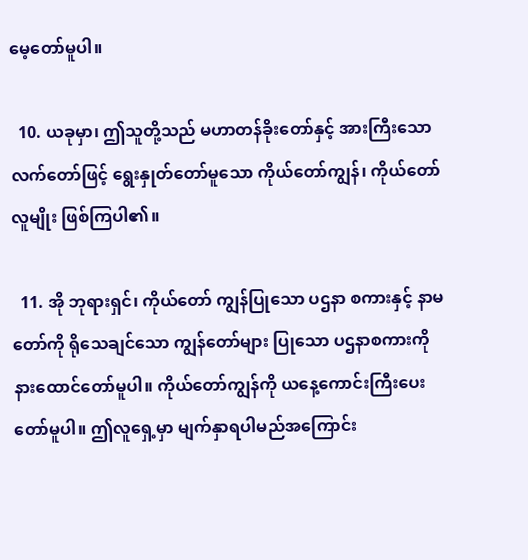မေ့တော်မူပါ။

  10. ယခုမှာ၊ ဤသူတို့သည် မဟာတန်ခိုးတော်နှင့် အားကြီးသော လက်တော်ဖြင့် ရွေးနှုတ်တော်မူသော ကိုယ်တော်ကျွန်၊ ကိုယ်တော်လူမျိုး ဖြစ်ကြပါ၏။

  11. အို ဘုရားရှင်၊ ကိုယ်တော် ကျွန်ပြုသော ပဌနာ စကားနှင့် နာမတော်ကို ရိုသေချင်သော ကျွန်တော်များ ပြုသော ပဌနာစကားကို နားထောင်တော်မူပါ။ ကိုယ်တော်ကျွန်ကို ယနေ့ကောင်းကြီးပေးတော်မူပါ။ ဤလူရှေ့မှာ မျက်နှာရပါမည်အကြောင်း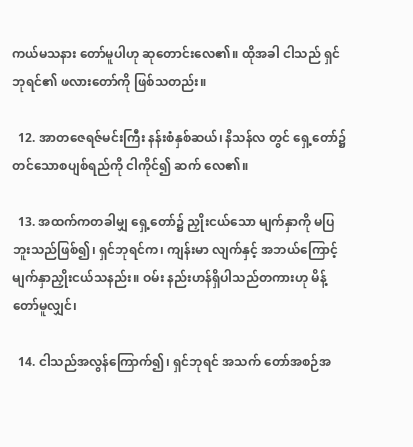ကယ်မသနား တော်မူပါဟု ဆုတောင်းလေ၏။ ထိုအခါ ငါသည် ရှင် ဘုရင်၏ ဖလားတော်ကို ဖြစ်သတည်း။

  12. အာတဇေရဇ်မင်းကြီး နန်းစံနှစ်ဆယ်၊ နိသန်လ တွင် ရှေ့တော်၌ တင်သောစပျစ်ရည်ကို ငါကိုင်၍ ဆက် လေ၏။

  13. အထက်ကတခါမျှ ရှေ့တော်၌ ညှိုးငယ်သော မျက်နှာကို မပြဘူးသည်ဖြစ်၍၊ ရှင်ဘုရင်က၊ ကျန်းမာ လျက်နှင့် အဘယ်ကြောင့် မျက်နှာညှိုးငယ်သနည်း။ ဝမ်း နည်းဟန်ရှိပါသည်တကားဟု မိန့်တော်မူလျှင်၊

  14. ငါသည်အလွန်ကြောက်၍၊ ရှင်ဘုရင် အသက် တော်အစဉ်အ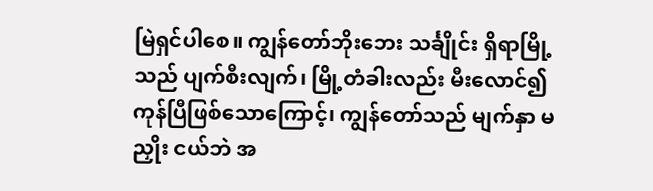မြဲရှင်ပါစေ။ ကျွန်တော်ဘိုးဘေး သင်္ချိုင်း ရှိရာမြို့သည် ပျက်စီးလျက်၊ မြို့တံခါးလည်း မီးလောင်၍ ကုန်ပြီဖြစ်သောကြောင့်၊ ကျွန်တော်သည် မျက်နှာ မညှိုး ငယ်ဘဲ အ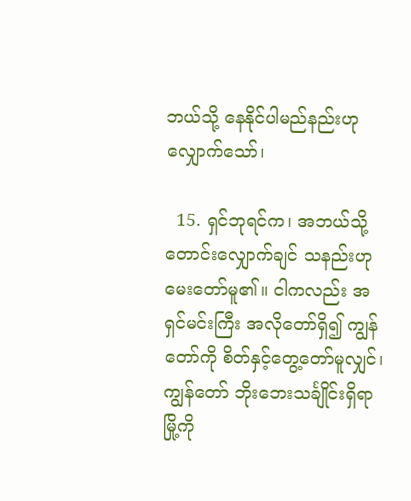ဘယ်သို့ နေနိုင်ပါမည်နည်းဟု လျှောက်သော်၊

  15. ရှင်ဘုရင်က၊ အဘယ်သို့ တောင်းလျှောက်ချင် သနည်းဟု မေးတော်မူ၏။ ငါကလည်း အရှင်မင်းကြီး အလိုတော်ရှိ၍ ကျွန်တော်ကို စိတ်နှင့်တွေ့တော်မူလျှင်၊ ကျွန်တော် ဘိုးဘေးသင်္ချိုင်းရှိရာမြို့ကို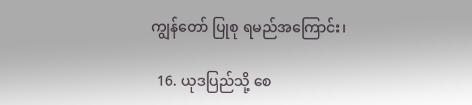ကျွန်တော် ပြုစု ရမည်အကြောင်း၊

  16. ယုဒပြည်သို့ စေ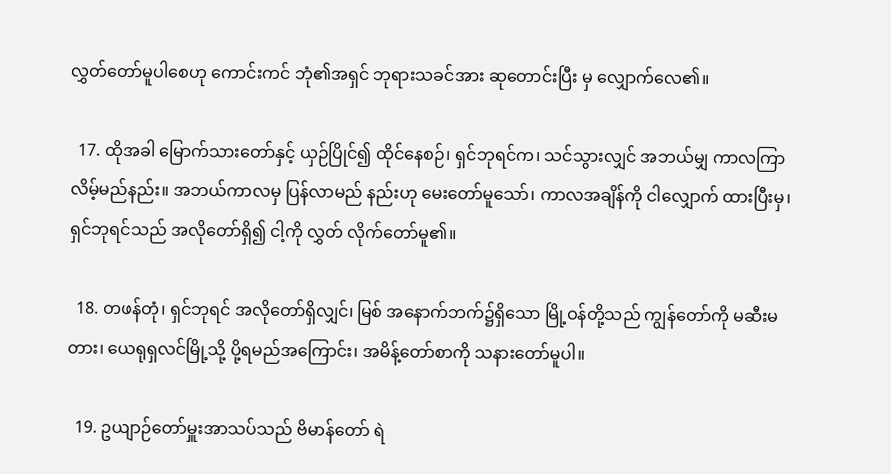လွှတ်တော်မူပါစေဟု ကောင်းကင် ဘုံ၏အရှင် ဘုရားသခင်အား ဆုတောင်းပြီး မှ လျှောက်လေ၏။

  17. ထိုအခါ မြောက်သားတော်နှင့် ယှဉ်ပြိုင်၍ ထိုင်နေစဉ်၊ ရှင်ဘုရင်က၊ သင်သွားလျှင် အဘယ်မျှ ကာလကြာလိမ့်မည်နည်း။ အဘယ်ကာလမှ ပြန်လာမည် နည်းဟု မေးတော်မူသော်၊ ကာလအချိန်ကို ငါလျှောက် ထားပြီးမှ၊ ရှင်ဘုရင်သည် အလိုတော်ရှိ၍ ငါ့ကို လွှတ် လိုက်တော်မူ၏။

  18. တဖန်တုံ၊ ရှင်ဘုရင် အလိုတော်ရှိလျှင်၊ မြစ် အနောက်ဘက်၌ရှိသော မြို့ဝန်တို့သည် ကျွန်တော်ကို မဆီးမတား၊ ယေရုရှလင်မြို့သို့ ပို့ရမည်အကြောင်း၊ အမိန့်တော်စာကို သနားတော်မူပါ။

  19. ဥယျာဉ်တော်မှူးအာသပ်သည် ဗိမာန်တော် ရဲ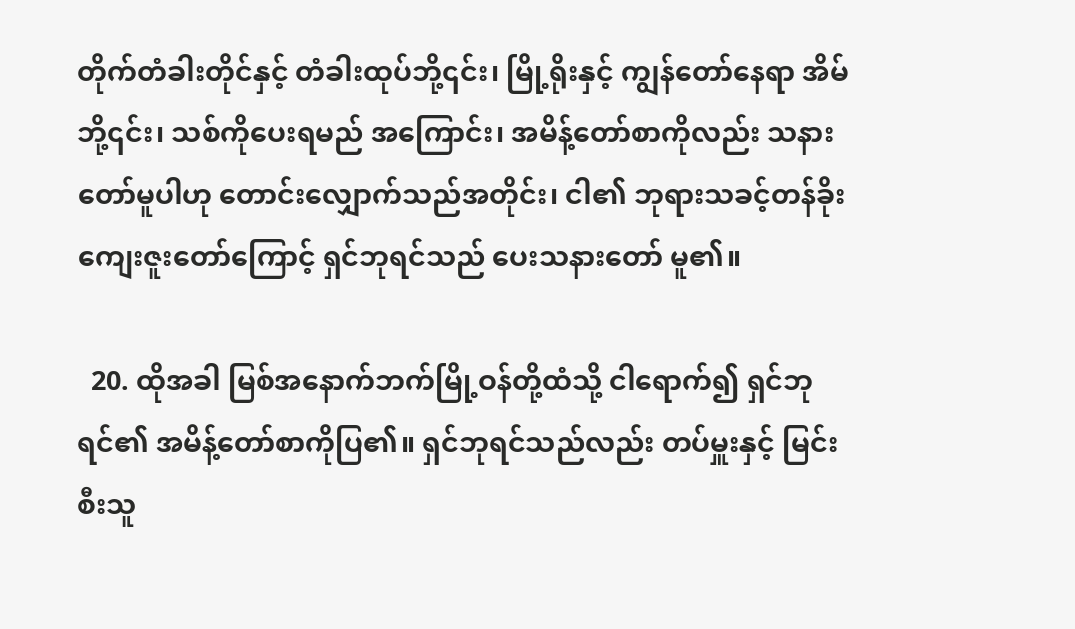တိုက်တံခါးတိုင်နှင့် တံခါးထုပ်ဘို့၎င်း၊ မြို့ရိုးနှင့် ကျွန်တော်နေရာ အိမ်ဘို့၎င်း၊ သစ်ကိုပေးရမည် အကြောင်း၊ အမိန့်တော်စာကိုလည်း သနားတော်မူပါဟု တောင်းလျှောက်သည်အတိုင်း၊ ငါ၏ ဘုရားသခင့်တန်ခိုး ကျေးဇူးတော်ကြောင့် ရှင်ဘုရင်သည် ပေးသနားတော် မူ၏။

  20. ထိုအခါ မြစ်အနောက်ဘက်မြို့ဝန်တို့ထံသို့ ငါရောက်၍ ရှင်ဘုရင်၏ အမိန့်တော်စာကိုပြ၏။ ရှင်ဘုရင်သည်လည်း တပ်မှူးနှင့် မြင်းစီးသူ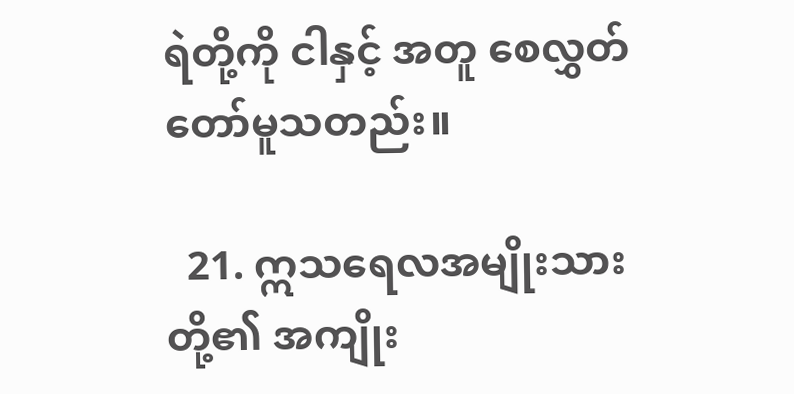ရဲတို့ကို ငါနှင့် အတူ စေလွှတ်တော်မူသတည်း။

  21. ဣသရေလအမျိုးသားတို့၏ အကျိုး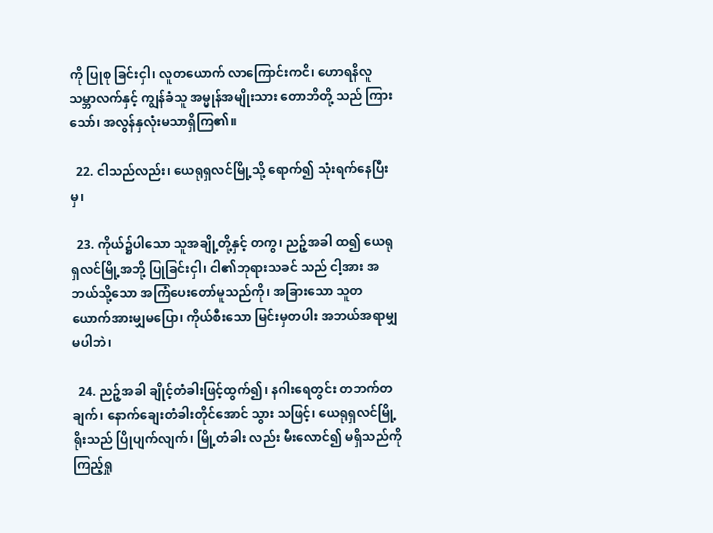ကို ပြုစု ခြင်းငှါ၊ လူတယောက် လာကြောင်းကငိ၊ ဟောရနိလူ သမ္ဘာလက်နှင့် ကျွန်ခံသူ အမ္မုန်အမျိုးသား တောဘိတို့ သည် ကြားသော်၊ အလွန်နှလုံးမသာရှိကြ၏။

  22. ငါသည်လည်း၊ ယေရုရှလင်မြို့သို့ ရောက်၍ သုံးရက်နေပြီးမှ၊

  23. ကိုယ်၌ပါသော သူအချို့တို့နှင့် တကွ၊ ညဉ့်အခါ ထ၍ ယေရုရှလင်မြို့အဘို့ ပြုခြင်းငှါ၊ ငါ၏ဘုရားသခင် သည် ငါ့အား အဘယ်သို့သော အကြံပေးတော်မူသည်ကို၊ အခြားသော သူတယောက်အားမျှမပြော၊ ကိုယ်စီးသော မြင်းမှတပါး အဘယ်အရာမျှမပါဘဲ၊

  24. ညဉ့်အခါ ချိုင့်တံခါးဖြင့်ထွက်၍၊ နဂါးရေတွင်း တဘက်တချက်၊ နောက်ချေးတံခါးတိုင်အောင် သွား သဖြင့်၊ ယေရုရှလင်မြို့ရိုးသည် ပြိုပျက်လျက်၊ မြို့တံခါး လည်း မီးလောင်၍ မရှိသည်ကို ကြည့်ရှု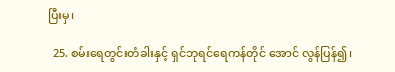ပြီးမှ၊

  25. စမ်းရေတွင်းတံခါးနှင့် ရှင်ဘုရင်ရေကန်တိုင် အောင် လွန်ပြန်၍၊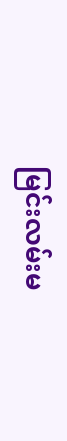မြင်းလမ်းမ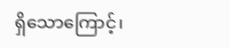ရှိသောကြောင့်၊